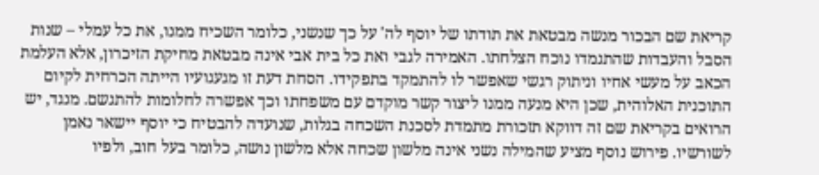קריאת שם הבכור מנשה מבטאת את תודתו של יוסף לה' על כך שנשני, כלומר השכיח ממנו, את כל עמלי – שנות הסבל והעבדות שהתגמדו נוכח הצלחתו. האמירה לגבי ואת כל בית אבי אינה מבטאת מחיקת הזיכרון, אלא העלמת הכאב על מעשי אחיו וניתוק רגשי שאפשר לו להתמקד בתפקידו. הסחת דעת זו מגעגועיו הייתה הכרחית לקיום התוכנית האלוהית, שכן היא מנעה ממנו ליצור קשר מוקדם עם משפחתו וכך אפשרה לחלומות להתגשם. מנגד, יש הרואים בקריאת שם זה דווקא תזכורת מתמדת לסכנת השכחה בגלות, שנועדה להבטיח כי יוסף יישאר נאמן לשורשיו. פירוש נוסף מציע שהמילה נשני אינה מלשון שכחה אלא מלשון נושה, כלומר בעל חוב, ולפיו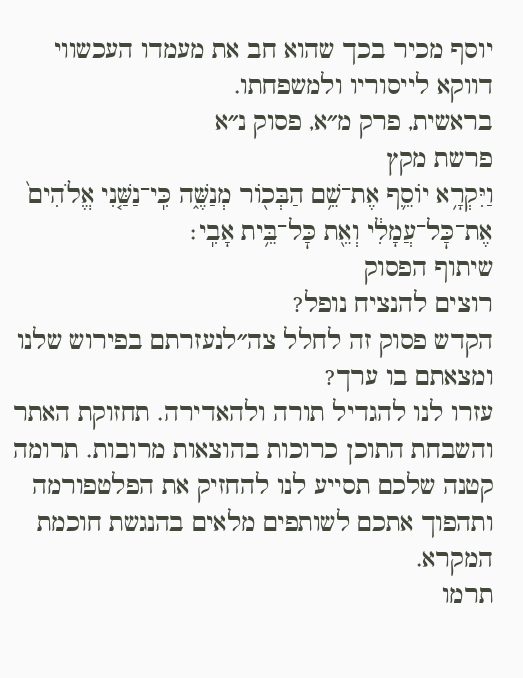יוסף מכיר בכך שהוא חב את מעמדו העכשווי דווקא לייסוריו ולמשפחתו.
בראשית, פרק מ״א, פסוק נ״א
פרשת מקץ
וַיִּקְרָ֥א יוֹסֵ֛ף אֶת־שֵׁ֥ם הַבְּכ֖וֹר מְנַשֶּׁ֑ה כִּֽי־נַשַּׁ֤נִי אֱלֹהִים֙ אֶת־כׇּל־עֲמָלִ֔י וְאֵ֖ת כׇּל־בֵּ֥ית אָבִֽי׃
שיתוף הפסוק
רוצים להנציח נופל?
הקדש פסוק זה לחלל צה״לנעזרתם בפירוש שלנו ומצאתם בו ערך?
עזרו לנו להגדיל תורה ולהאדירה. תחזוקת האתר והשבחת התוכן כרוכות בהוצאות מרובות. תרומה קטנה שלכם תסייע לנו להחזיק את הפלטפורמה ותהפוך אתכם לשותפים מלאים בהנגשת חוכמת המקרא.
תרמו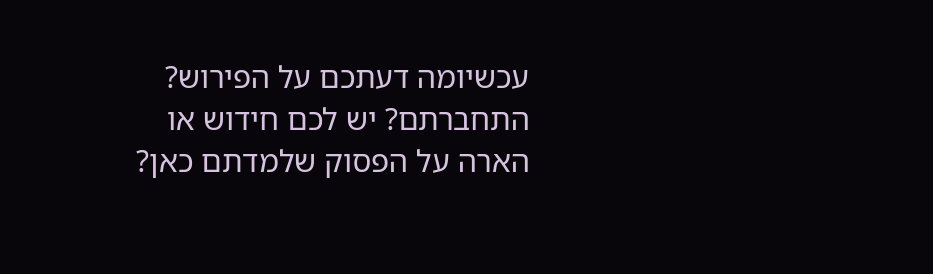עכשיומה דעתכם על הפירוש?
התחברתם? יש לכם חידוש או הארה על הפסוק שלמדתם כאן?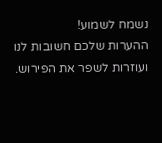נשמח לשמוע!
ההערות שלכם חשובות לנו ועוזרות לשפר את הפירוש.